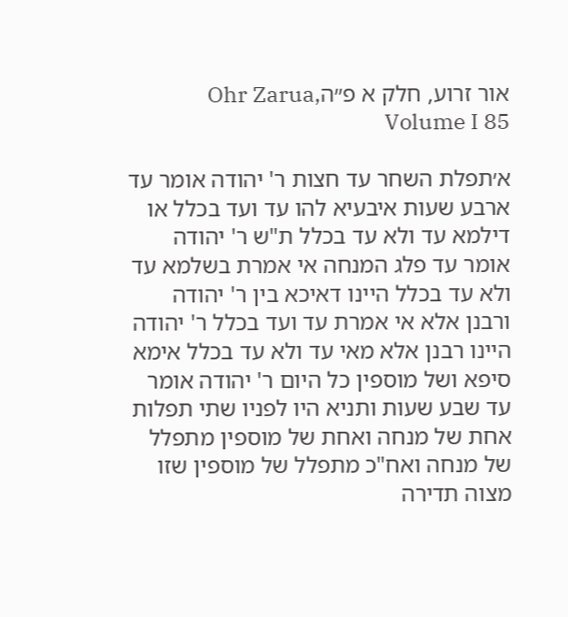אור זרוע, חלק א פ״הOhr Zarua, Volume I 85

א׳תפלת השחר עד חצות ר' יהודה אומר עד ארבע שעות איבעיא להו עד ועד בכלל או דילמא עד ולא עד בכלל ת"ש ר' יהודה אומר עד פלג המנחה אי אמרת בשלמא עד ולא עד בכלל היינו דאיכא בין ר' יהודה ורבנן אלא אי אמרת עד ועד בכלל ר' יהודה היינו רבנן אלא מאי עד ולא עד בכלל אימא סיפא ושל מוספין כל היום ר' יהודה אומר עד שבע שעות ותניא היו לפניו שתי תפלות אחת של מנחה ואחת של מוספין מתפלל של מנחה ואח"כ מתפלל של מוספין שזו מצוה תדירה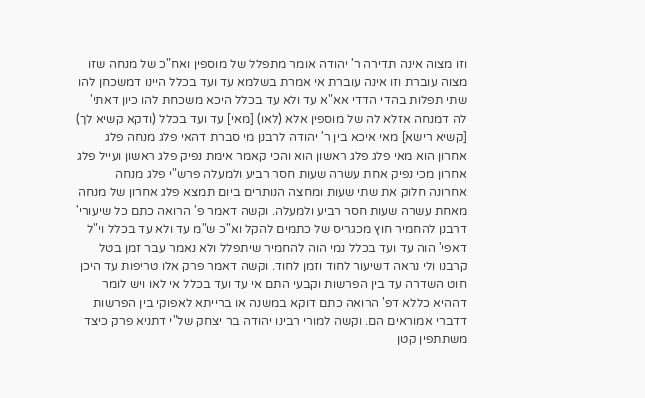וזו מצוה אינה תדירה ר' יהודה אומר מתפלל של מוספין ואח"כ של מנחה שזו מצוה עוברת וזו אינה עוברת אי אמרת בשלמא עד ועד בכלל היינו דמשכחן להו שתי תפלות בהדי הדדי אא"א עד ולא עד בכלל היכא משכחת להו כיון דאתי' לה דמנחה אזלא לה של מוספין אלא (לאו) [מאי] עד ועד בכלל (ודקא קשיא לך) [קשיא רישא] מאי איכא בין ר' יהודה לרבנן מי סברת דהאי פלג מנחה פלג אחרון הוא מאי פלג פלג ראשון הוא והכי קאמר אימת נפיק פלג ראשון ועייל פלג אחרון מכי נפיק אחת עשרה שעות חסר רביע ולמעלה פרש"י פלג מנחה אחרונה חלוק את שתי שעות ומחצה הנותרים ביום תמצא פלג אחרון של מנחה מאחת עשרה שעות חסר רביע ולמעלה. וקשה דאמר פ' הרואה כתם כל שיעורי' דרבנן להחמיר חוץ מכגריס של כתמים להקל וא"כ ש"מ עד ולא עד בכלל וי"ל דאפי' הוה עד ועד בכלל נמי הוה להחמיר שיתפלל ולא נאמר עבר זמן בטל קרבנו ולי נראה דשיעור לחוד וזמן לחוד. וקשה דאמר פרק אלו טריפות עד היכן חוט השדרה עד בין הפרשות וקבעי התם אי עד ועד בכלל אי לאו ויש לומר דההיא כללא דפ' הרואה כתם דוקא במשנה או ברייתא לאפוקי בין הפרשות דדברי אמוראים הם. וקשה למורי רבינו יהודה בר יצחק של"י דתניא פרק כיצד משתתפין קטן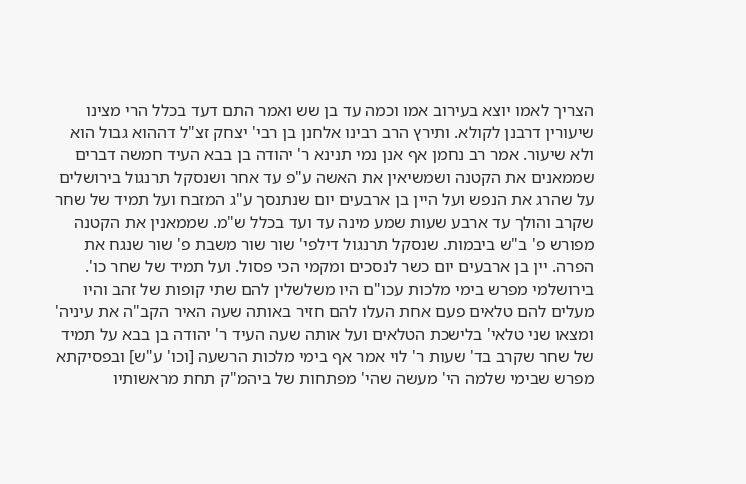הצריך לאמו יוצא בעירוב אמו וכמה עד בן שש ואמר התם דעד בכלל הרי מצינו שיעורין דרבנן לקולא. ותירץ הרב רבינו אלחנן בן רבי' יצחק זצ"ל דההוא גבול הוא ולא שיעור. אמר רב נחמן אף אנן נמי תנינא ר' יהודה בן בבא העיד חמשה דברים שממאנים את הקטנה ושמשיאין את האשה ע"פ עד אחר ושנסקל תרנגול בירושלים על שהרג את הנפש ועל היין בן ארבעים יום שנתנסך ע"ג המזבח ועל תמיד של שחר שקרב והולך עד ארבע שעות שמע מינה עד ועד בכלל ש"מ. שממאנין את הקטנה מפורש פ' ב"ש ביבמות. שנסקל תרנגול דילפי' שור שור משבת פ' שור שנגח את הפרה. יין בן ארבעים יום כשר לנסכים ומקמי הכי פסול. ועל תמיד של שחר כו'. בירושלמי מפרש בימי מלכות עכו"ם היו משלשלין להם שתי קופות של זהב והיו מעלים להם טלאים פעם אחת העלו להם חזיר באותה שעה האיר הקב"ה את עיניה' ומצאו שני טלאי' בלישכת הטלאים ועל אותה שעה העיד ר' יהודה בן בבא על תמיד של שחר שקרב בד' שעות ר' לוי אמר אף בימי מלכות הרשעה [וכו' ע"ש] ובפסיקתא מפרש שבימי שלמה הי' מעשה שהי' מפתחות של ביהמ"ק תחת מראשותיו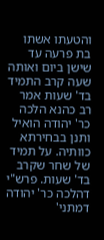והטעתו אשתו בת פרעה עד שישן ביום ואותה שעה קרב התמיד בד' שעות אמר רב כהנא הלכה כר' יהודה הואיל ותנן בבחירתא כוותיה. על תמיד של שחר שקרב בד' שעות. פרש"י דהלכה כר' יהודה דמתני'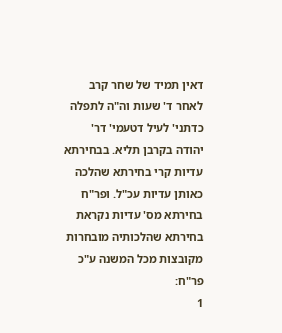דאין תמיד של שחר קרב לאחר ד' שעות וה"ה לתפלה כדתני' לעיל דטעמי' דר' יהודה בקרבן תליא. בבחירתא עדיות קרי בחירתא שהלכה כאותן עדיות עכ"ל. ופר"ח בחירתא מס' עדיות נקראת בחירתא שהלכותיה מובחרות מקובצות מכל המשנה ע"כ פר"ח:
1